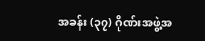အခန်း (၃၇) ဂိုဏ်းအဖွဲ့အ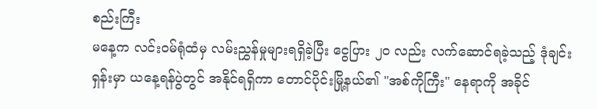စည်းကြီး
မနေ့က လင်းဝမ်ရုံထံမှ လမ်းညွှန်မှုများရရှိခဲ့ပြီး ငွေပြား ၂၀ လည်း လက်ဆောင်ရခဲ့သည့် ဒုံချင်းရှန်းမှာ ယနေ့ရန်ပွဲတွင် အနိုင်ရရှိကာ တောင်ပိုင်းမြို့နယ်၏ "အစ်ကိုကြီး" နေရာကို အခိုင်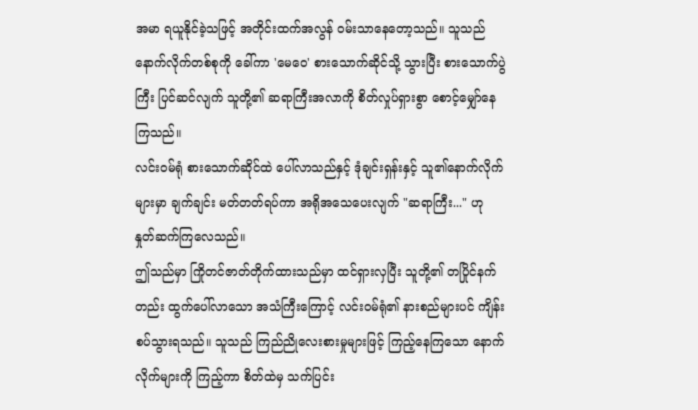အမာ ရယူနိုင်ခဲ့သဖြင့် အတိုင်းထက်အလွန် ဝမ်းသာနေတော့သည်။ သူသည် နောက်လိုက်တစ်စုကို ခေါ်ကာ 'မေဝေ' စားသောက်ဆိုင်သို့ သွားပြီး စားသောက်ပွဲကြီး ပြင်ဆင်လျက် သူတို့၏ ဆရာကြီးအလာကို စိတ်လှုပ်ရှားစွာ စောင့်မျှော်နေကြသည်။
လင်းဝမ်ရုံ စားသောက်ဆိုင်ထဲ ပေါ်လာသည်နှင့် ဒုံချင်းရှန်းနှင့် သူ၏နောက်လိုက်များမှာ ချက်ချင်း မတ်တတ်ရပ်ကာ အရိုအသေပေးလျက် "ဆရာကြီး..." ဟု နှုတ်ဆက်ကြလေသည်။
ဤသည်မှာ ကြိုတင်ဇာတ်တိုက်ထားသည်မှာ ထင်ရှားလှပြီး သူတို့၏ တပြိုင်နက်တည်း ထွက်ပေါ်လာသော အသံကြီးကြောင့် လင်းဝမ်ရုံ၏ နားစည်များပင် ကျိန်းစပ်သွားရသည်။ သူသည် ကြည်ညိုလေးစားမှုများဖြင့် ကြည့်နေကြသော နောက်လိုက်များကို ကြည့်ကာ စိတ်ထဲမှ သက်ပြင်း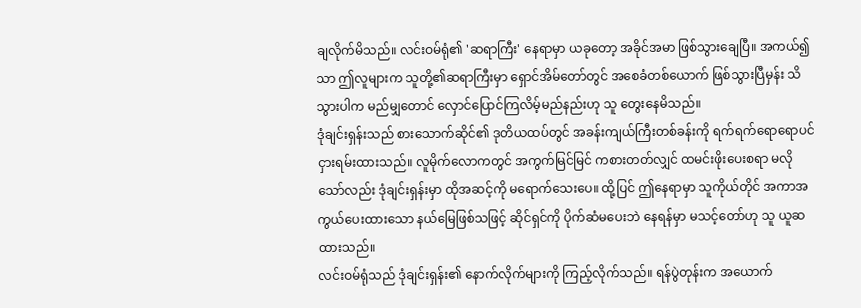ချလိုက်မိသည်။ လင်းဝမ်ရုံ၏ 'ဆရာကြီး' နေရာမှာ ယခုတော့ အခိုင်အမာ ဖြစ်သွားချေပြီ။ အကယ်၍သာ ဤလူများက သူတို့၏ဆရာကြီးမှာ ရှောင်အိမ်တော်တွင် အစေခံတစ်ယောက် ဖြစ်သွားပြီမှန်း သိသွားပါက မည်မျှတောင် လှောင်ပြောင်ကြလိမ့်မည်နည်းဟု သူ တွေးနေမိသည်။
ဒုံချင်းရှန်းသည် စားသောက်ဆိုင်၏ ဒုတိယထပ်တွင် အခန်းကျယ်ကြီးတစ်ခန်းကို ရက်ရက်ရောရောပင် ငှားရမ်းထားသည်။ လူမိုက်လောကတွင် အကွက်မြင်မြင် ကစားတတ်လျှင် ထမင်းဖိုးပေးစရာ မလိုသော်လည်း ဒုံချင်းရှန်းမှာ ထိုအဆင့်ကို မရောက်သေးပေ။ ထို့ပြင် ဤနေရာမှာ သူကိုယ်တိုင် အကာအကွယ်ပေးထားသော နယ်မြေဖြစ်သဖြင့် ဆိုင်ရှင်ကို ပိုက်ဆံမပေးဘဲ နေရန်မှာ မသင့်တော်ဟု သူ ယူဆထားသည်။
လင်းဝမ်ရုံသည် ဒုံချင်းရှန်း၏ နောက်လိုက်များကို ကြည့်လိုက်သည်။ ရန်ပွဲတုန်းက အယောက်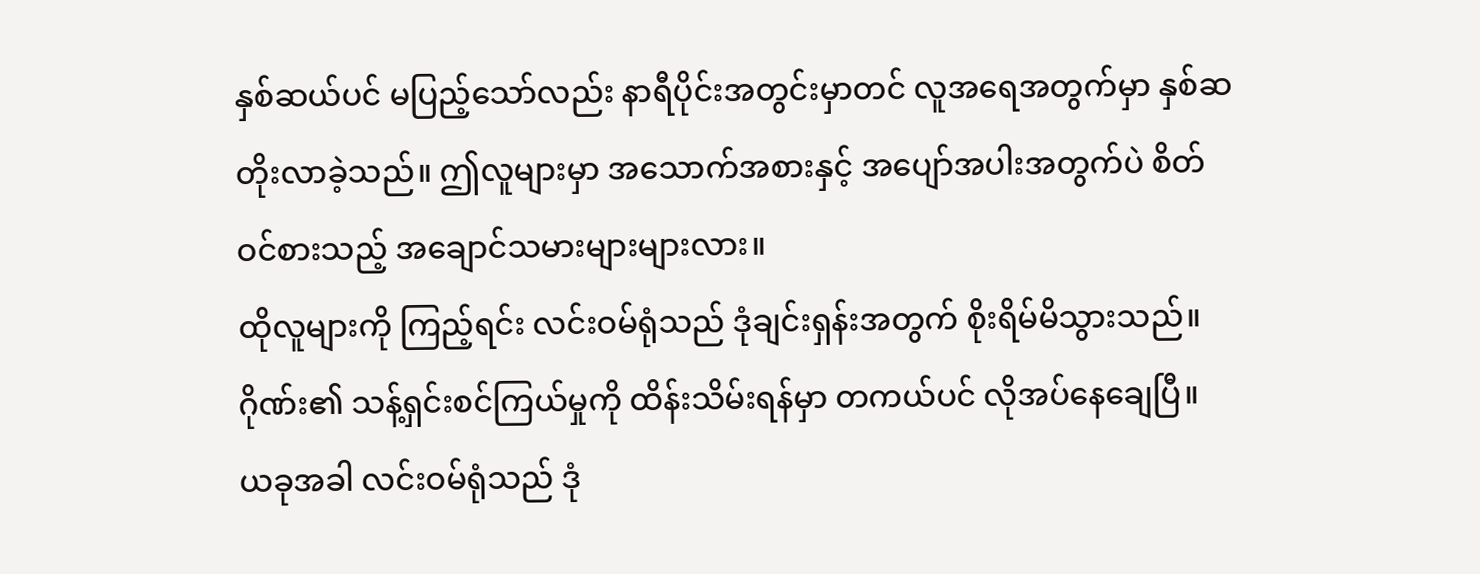နှစ်ဆယ်ပင် မပြည့်သော်လည်း နာရီပိုင်းအတွင်းမှာတင် လူအရေအတွက်မှာ နှစ်ဆ တိုးလာခဲ့သည်။ ဤလူများမှာ အသောက်အစားနှင့် အပျော်အပါးအတွက်ပဲ စိတ်ဝင်စားသည့် အချောင်သမားများများလား။
ထိုလူများကို ကြည့်ရင်း လင်းဝမ်ရုံသည် ဒုံချင်းရှန်းအတွက် စိုးရိမ်မိသွားသည်။ ဂိုဏ်း၏ သန့်ရှင်းစင်ကြယ်မှုကို ထိန်းသိမ်းရန်မှာ တကယ်ပင် လိုအပ်နေချေပြီ။ ယခုအခါ လင်းဝမ်ရုံသည် ဒုံ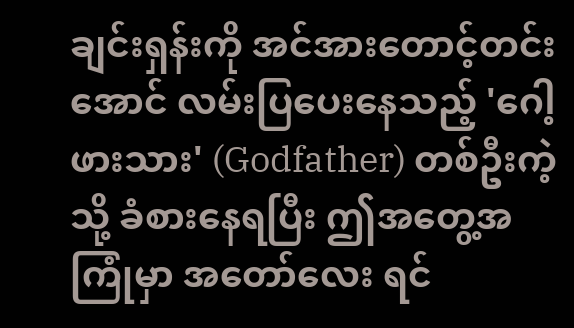ချင်းရှန်းကို အင်အားတောင့်တင်းအောင် လမ်းပြပေးနေသည့် 'ဂေါ့ဖားသား' (Godfather) တစ်ဦးကဲ့သို့ ခံစားနေရပြီး ဤအတွေ့အကြုံမှာ အတော်လေး ရင်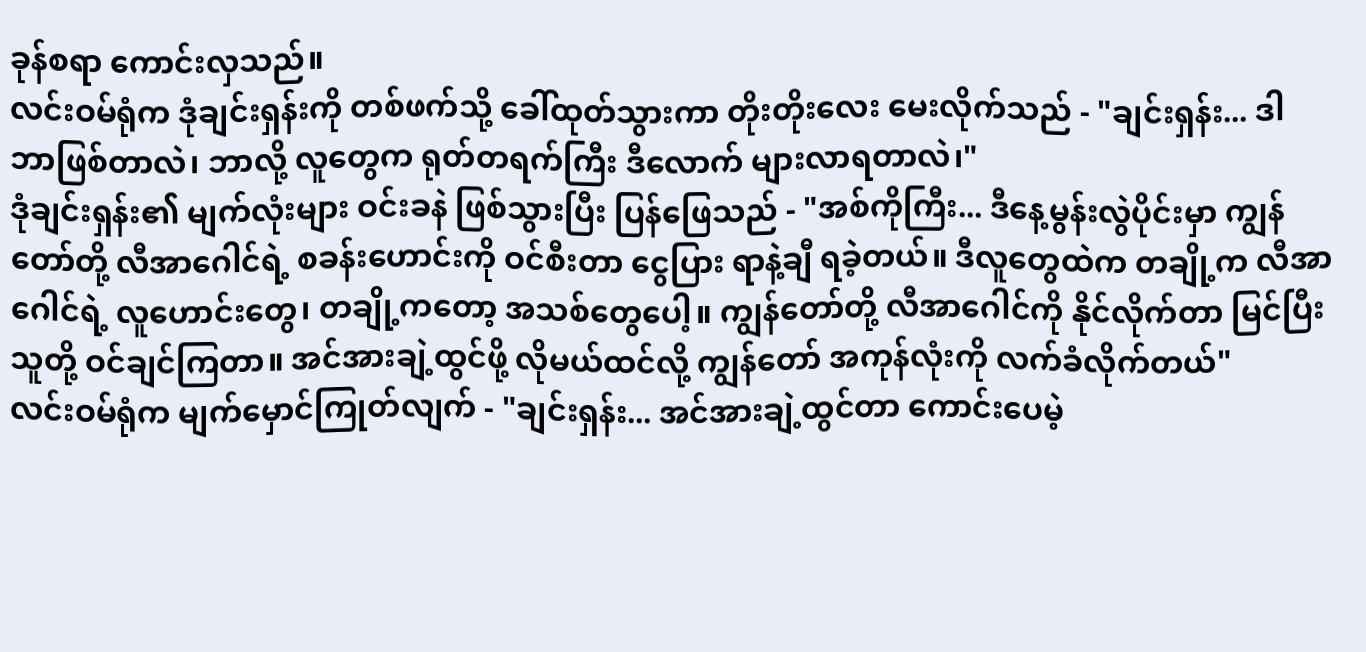ခုန်စရာ ကောင်းလှသည်။
လင်းဝမ်ရုံက ဒုံချင်းရှန်းကို တစ်ဖက်သို့ ခေါ်ထုတ်သွားကာ တိုးတိုးလေး မေးလိုက်သည် - "ချင်းရှန်း... ဒါ ဘာဖြစ်တာလဲ၊ ဘာလို့ လူတွေက ရုတ်တရက်ကြီး ဒီလောက် များလာရတာလဲ၊"
ဒုံချင်းရှန်း၏ မျက်လုံးများ ဝင်းခနဲ ဖြစ်သွားပြီး ပြန်ဖြေသည် - "အစ်ကိုကြီး... ဒီနေ့မွန်းလွဲပိုင်းမှာ ကျွန်တော်တို့ လီအာဂေါင်ရဲ့ စခန်းဟောင်းကို ဝင်စီးတာ ငွေပြား ရာနဲ့ချီ ရခဲ့တယ်။ ဒီလူတွေထဲက တချို့က လီအာဂေါင်ရဲ့ လူဟောင်းတွေ၊ တချို့ကတော့ အသစ်တွေပေါ့။ ကျွန်တော်တို့ လီအာဂေါင်ကို နိုင်လိုက်တာ မြင်ပြီး သူတို့ ဝင်ချင်ကြတာ။ အင်အားချဲ့ထွင်ဖို့ လိုမယ်ထင်လို့ ကျွန်တော် အကုန်လုံးကို လက်ခံလိုက်တယ်"
လင်းဝမ်ရုံက မျက်မှောင်ကြုတ်လျက် - "ချင်းရှန်း... အင်အားချဲ့ထွင်တာ ကောင်းပေမဲ့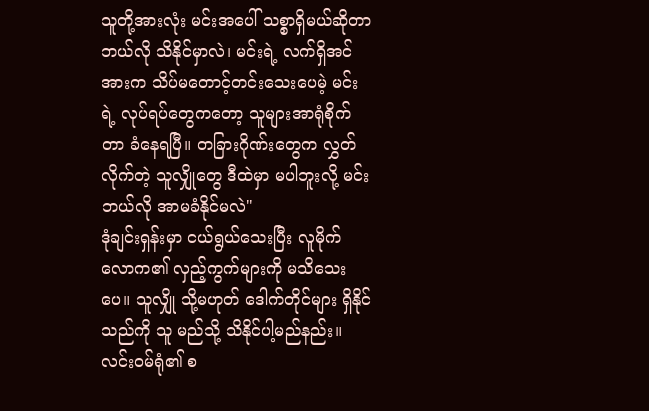သူတို့အားလုံး မင်းအပေါ် သစ္စာရှိမယ်ဆိုတာ ဘယ်လို သိနိုင်မှာလဲ၊ မင်းရဲ့ လက်ရှိအင်အားက သိပ်မတောင့်တင်းသေးပေမဲ့ မင်းရဲ့ လုပ်ရပ်တွေကတော့ သူများအာရုံစိုက်တာ ခံနေရပြီ။ တခြားဂိုဏ်းတွေက လွှတ်လိုက်တဲ့ သူလျှိုတွေ ဒီထဲမှာ မပါဘူးလို့ မင်း ဘယ်လို အာမခံနိုင်မလဲ"
ဒုံချင်းရှန်းမှာ ငယ်ရွယ်သေးပြီး လူမိုက်လောက၏ လှည့်ကွက်များကို မသိသေးပေ။ သူလျှို သို့မဟုတ် ဒေါက်တိုင်များ ရှိနိုင်သည်ကို သူ မည်သို့ သိနိုင်ပါ့မည်နည်း။ လင်းဝမ်ရုံ၏ စ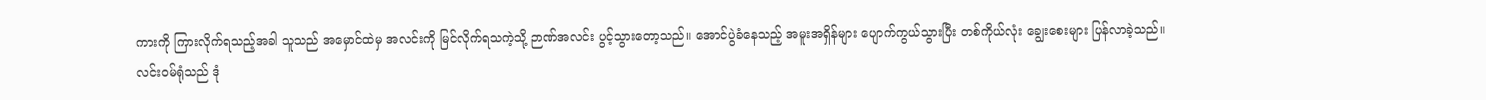ကားကို ကြားလိုက်ရသည့်အခါ သူသည် အမှောင်ထဲမှ အလင်းကို မြင်လိုက်ရသကဲ့သို့ ဉာဏ်အလင်း ပွင့်သွားတော့သည်။ အောင်ပွဲခံနေသည့် အမူးအရှိန်များ ပျောက်ကွယ်သွားပြီး တစ်ကိုယ်လုံး ချွေးစေးများ ပြန်လာခဲ့သည်။
လင်းဝမ်ရုံသည် ဒုံ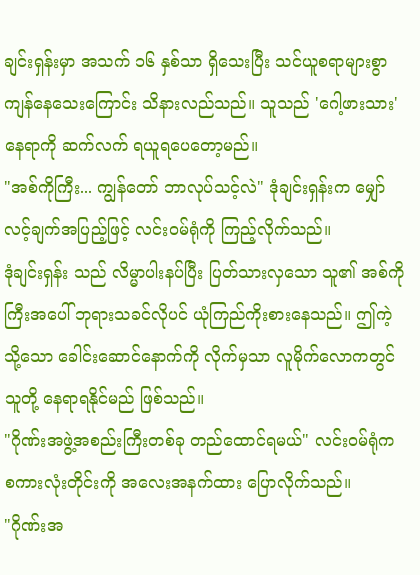ချင်းရှန်းမှာ အသက် ၁၆ နှစ်သာ ရှိသေးပြီး သင်ယူစရာများစွာ ကျန်နေသေးကြောင်း သိနားလည်သည်။ သူသည် 'ဂေါ့ဖားသား' နေရာကို ဆက်လက် ရယူရပေတော့မည်။
"အစ်ကိုကြီး... ကျွန်တော် ဘာလုပ်သင့်လဲ" ဒုံချင်းရှန်းက မျှော်လင့်ချက်အပြည့်ဖြင့် လင်းဝမ်ရုံကို ကြည့်လိုက်သည်။
ဒုံချင်းရှန်း သည် လိမ္မာပါးနပ်ပြီး ပြတ်သားလှသော သူ၏ အစ်ကိုကြီးအပေါ် ဘုရားသခင်လိုပင် ယုံကြည်ကိုးစားနေသည်။ ဤကဲ့သို့သော ခေါင်းဆောင်နောက်ကို လိုက်မှသာ လူမိုက်လောကတွင် သူတို့ နေရာရနိုင်မည် ဖြစ်သည်။
"ဂိုဏ်းအဖွဲ့အစည်းကြီးတစ်ခု တည်ထောင်ရမယ်" လင်းဝမ်ရုံက စကားလုံးတိုင်းကို အလေးအနက်ထား ပြောလိုက်သည်။
"ဂိုဏ်းအ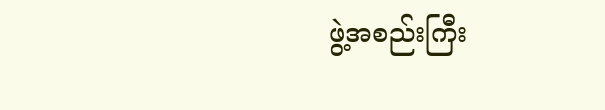ဖွဲ့အစည်းကြီး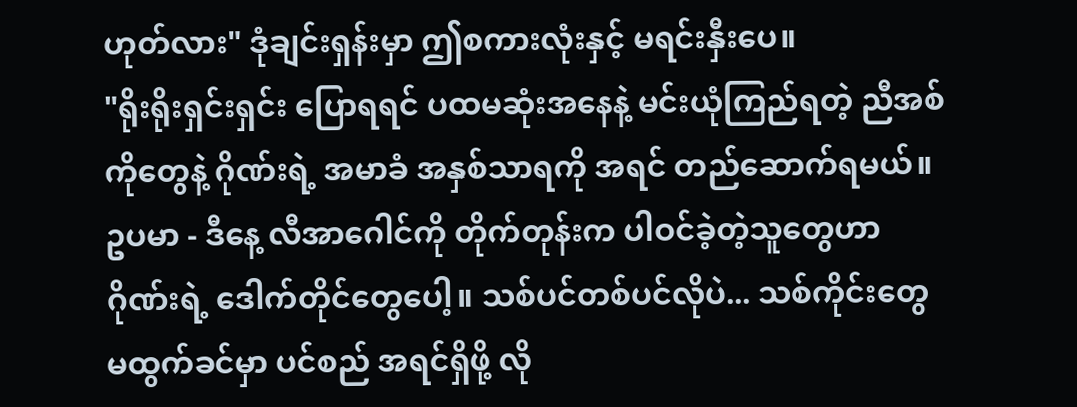ဟုတ်လား" ဒုံချင်းရှန်းမှာ ဤစကားလုံးနှင့် မရင်းနှီးပေ။
"ရိုးရိုးရှင်းရှင်း ပြောရရင် ပထမဆုံးအနေနဲ့ မင်းယုံကြည်ရတဲ့ ညီအစ်ကိုတွေနဲ့ ဂိုဏ်းရဲ့ အမာခံ အနှစ်သာရကို အရင် တည်ဆောက်ရမယ်။ ဥပမာ - ဒီနေ့ လီအာဂေါင်ကို တိုက်တုန်းက ပါဝင်ခဲ့တဲ့သူတွေဟာ ဂိုဏ်းရဲ့ ဒေါက်တိုင်တွေပေါ့။ သစ်ပင်တစ်ပင်လိုပဲ... သစ်ကိုင်းတွေ မထွက်ခင်မှာ ပင်စည် အရင်ရှိဖို့ လို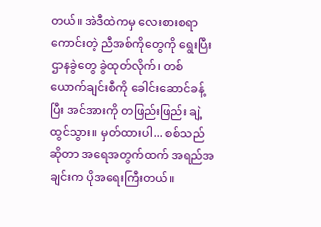တယ်။ အဲဒီထဲကမှ လေးစားစရာကောင်းတဲ့ ညီအစ်ကိုတွေကို ရွေးပြီး ဌာနခွဲတွေ ခွဲထုတ်လိုက်၊ တစ်ယောက်ချင်းစီကို ခေါင်းဆောင်ခန့်ပြီး အင်အားကို တဖြည်းဖြည်း ချဲ့ထွင်သွား။ မှတ်ထားပါ... စစ်သည်ဆိုတာ အရေအတွက်ထက် အရည်အချင်းက ပိုအရေးကြီးတယ်။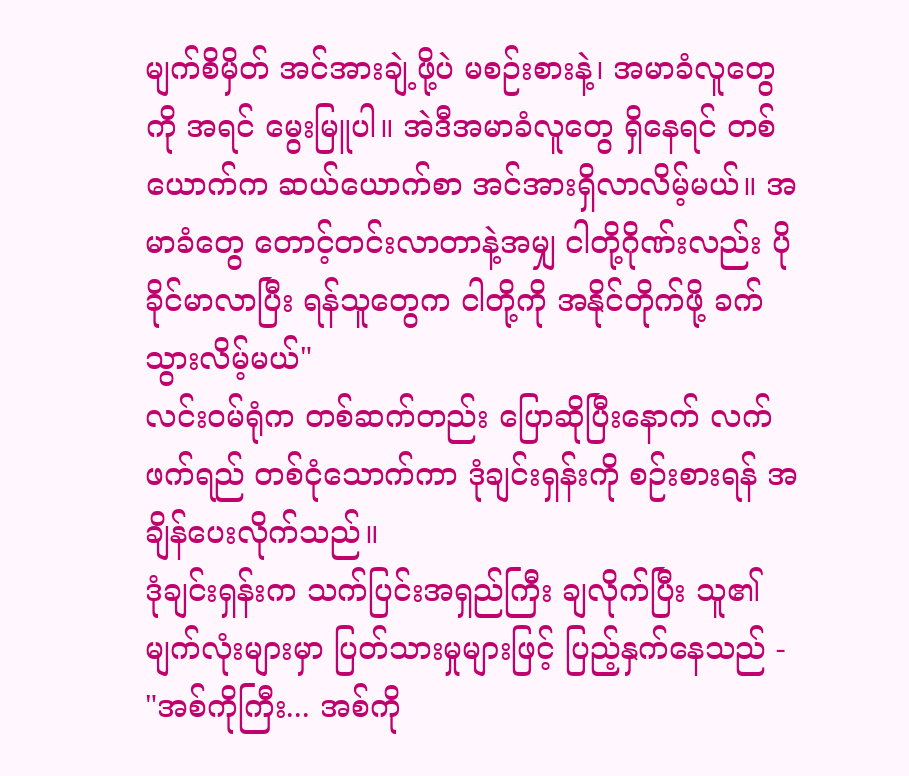မျက်စိမှိတ် အင်အားချဲ့ဖို့ပဲ မစဉ်းစားနဲ့၊ အမာခံလူတွေကို အရင် မွေးမြူပါ။ အဲဒီအမာခံလူတွေ ရှိနေရင် တစ်ယောက်က ဆယ်ယောက်စာ အင်အားရှိလာလိမ့်မယ်။ အမာခံတွေ တောင့်တင်းလာတာနဲ့အမျှ ငါတို့ဂိုဏ်းလည်း ပိုခိုင်မာလာပြီး ရန်သူတွေက ငါတို့ကို အနိုင်တိုက်ဖို့ ခက်သွားလိမ့်မယ်"
လင်းဝမ်ရုံက တစ်ဆက်တည်း ပြောဆိုပြီးနောက် လက်ဖက်ရည် တစ်ငုံသောက်ကာ ဒုံချင်းရှန်းကို စဉ်းစားရန် အချိန်ပေးလိုက်သည်။
ဒုံချင်းရှန်းက သက်ပြင်းအရှည်ကြီး ချလိုက်ပြီး သူ၏ မျက်လုံးများမှာ ပြတ်သားမှုများဖြင့် ပြည့်နှက်နေသည် - "အစ်ကိုကြီး... အစ်ကို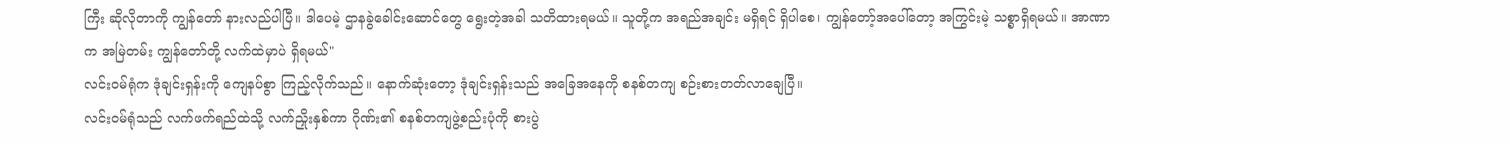ကြီး ဆိုလိုတာကို ကျွန်တော် နားလည်ပါပြီ။ ဒါပေမဲ့ ဌာနခွဲခေါင်းဆောင်တွေ ရွေးတဲ့အခါ သတိထားရမယ်။ သူတို့က အရည်အချင်း မရှိရင် ရှိပါစေ၊ ကျွန်တော့်အပေါ်တော့ အကြွင်းမဲ့ သစ္စာရှိရမယ်။ အာဏာက အမြဲတမ်း ကျွန်တော်တို့ လက်ထဲမှာပဲ ရှိရမယ်"
လင်းဝမ်ရုံက ဒုံချင်းရှန်းကို ကျေနပ်စွာ ကြည့်လိုက်သည်။ နောက်ဆုံးတော့ ဒုံချင်းရှန်းသည် အခြေအနေကို စနစ်တကျ စဉ်းစားတတ်လာချေပြီ။
လင်းဝမ်ရုံသည် လက်ဖက်ရည်ထဲသို့ လက်ညှိုးနှစ်ကာ ဂိုဏ်း၏ စနစ်တကျဖွဲ့စည်းပုံကို စားပွဲ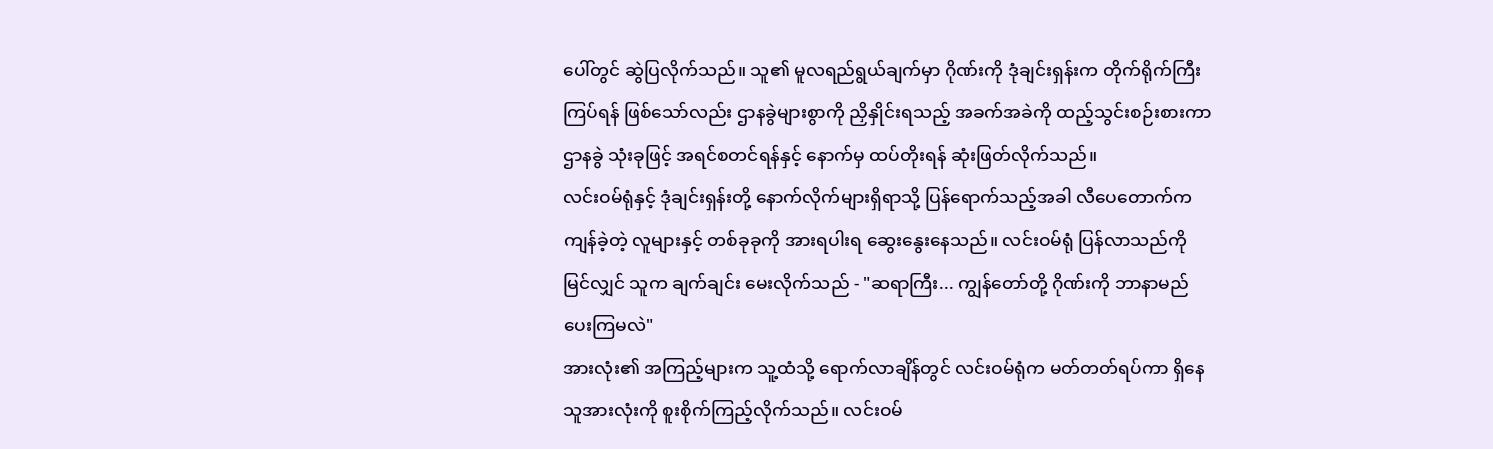ပေါ်တွင် ဆွဲပြလိုက်သည်။ သူ၏ မူလရည်ရွယ်ချက်မှာ ဂိုဏ်းကို ဒုံချင်းရှန်းက တိုက်ရိုက်ကြီးကြပ်ရန် ဖြစ်သော်လည်း ဌာနခွဲများစွာကို ညှိနှိုင်းရသည့် အခက်အခဲကို ထည့်သွင်းစဉ်းစားကာ ဌာနခွဲ သုံးခုဖြင့် အရင်စတင်ရန်နှင့် နောက်မှ ထပ်တိုးရန် ဆုံးဖြတ်လိုက်သည်။
လင်းဝမ်ရုံနှင့် ဒုံချင်းရှန်းတို့ နောက်လိုက်များရှိရာသို့ ပြန်ရောက်သည့်အခါ လီပေတောက်က ကျန်ခဲ့တဲ့ လူများနှင့် တစ်ခုခုကို အားရပါးရ ဆွေးနွေးနေသည်။ လင်းဝမ်ရုံ ပြန်လာသည်ကို မြင်လျှင် သူက ချက်ချင်း မေးလိုက်သည် - "ဆရာကြီး... ကျွန်တော်တို့ ဂိုဏ်းကို ဘာနာမည် ပေးကြမလဲ"
အားလုံး၏ အကြည့်များက သူ့ထံသို့ ရောက်လာချိန်တွင် လင်းဝမ်ရုံက မတ်တတ်ရပ်ကာ ရှိနေသူအားလုံးကို စူးစိုက်ကြည့်လိုက်သည်။ လင်းဝမ်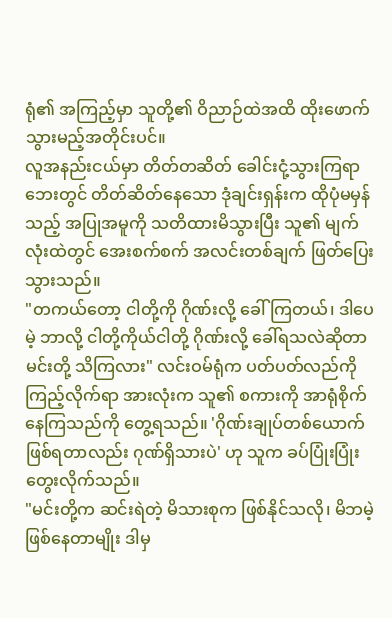ရုံ၏ အကြည့်မှာ သူတို့၏ ဝိညာဉ်ထဲအထိ ထိုးဖောက်သွားမည့်အတိုင်းပင်။
လူအနည်းငယ်မှာ တိတ်တဆိတ် ခေါင်းငုံ့သွားကြရာ ဘေးတွင် တိတ်ဆိတ်နေသော ဒုံချင်းရှန်းက ထိုပုံမမှန်သည့် အပြုအမူကို သတိထားမိသွားပြီး သူ၏ မျက်လုံးထဲတွင် အေးစက်စက် အလင်းတစ်ချက် ဖြတ်ပြေးသွားသည်။
"တကယ်တော့ ငါတို့ကို ဂိုဏ်းလို့ ခေါ်ကြတယ်၊ ဒါပေမဲ့ ဘာလို့ ငါတို့ကိုယ်ငါတို့ ဂိုဏ်းလို့ ခေါ်ရသလဲဆိုတာ မင်းတို့ သိကြလား" လင်းဝမ်ရုံက ပတ်ပတ်လည်ကို ကြည့်လိုက်ရာ အားလုံးက သူ၏ စကားကို အာရုံစိုက်နေကြသည်ကို တွေ့ရသည်။ 'ဂိုဏ်းချုပ်တစ်ယောက် ဖြစ်ရတာလည်း ဂုဏ်ရှိသားပဲ' ဟု သူက ခပ်ပြုံးပြုံး တွေးလိုက်သည်။
"မင်းတို့က ဆင်းရဲတဲ့ မိသားစုက ဖြစ်နိုင်သလို၊ မိဘမဲ့ ဖြစ်နေတာမျိုး ဒါမှ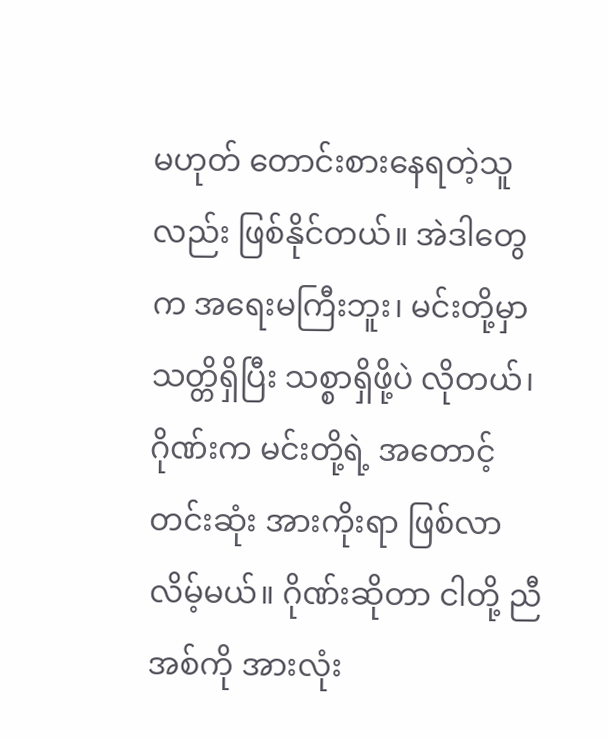မဟုတ် တောင်းစားနေရတဲ့သူလည်း ဖြစ်နိုင်တယ်။ အဲဒါတွေက အရေးမကြီးဘူး၊ မင်းတို့မှာ သတ္တိရှိပြီး သစ္စာရှိဖို့ပဲ လိုတယ်၊ ဂိုဏ်းက မင်းတို့ရဲ့ အတောင့်တင်းဆုံး အားကိုးရာ ဖြစ်လာလိမ့်မယ်။ ဂိုဏ်းဆိုတာ ငါတို့ ညီအစ်ကို အားလုံး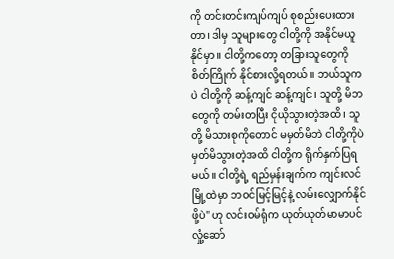ကို တင်းတင်းကျပ်ကျပ် စုစည်းပေးထားတာ၊ ဒါမှ သူများတွေ ငါတို့ကို အနိုင်မယူနိုင်မှာ။ ငါတို့ကတော့ တခြားသူတွေကို စိတ်ကြိုက် နိုင်စားလို့ရတယ်။ ဘယ်သူကပဲ ငါတို့ကို ဆန့်ကျင် ဆန့်ကျင်၊ သူတို့ မိဘတွေကို တမ်းတပြီး ငိုယိုသွားတဲ့အထိ၊ သူတို့ မိသားစုကိုတောင် မမှတ်မိဘဲ ငါတို့ကိုပဲ မှတ်မိသွားတဲ့အထိ ငါတို့က ရိုက်နှက်ပြရမယ်။ ငါတို့ရဲ့ ရည်မှန်းချက်က ကျင်းလင်မြို့ထဲမှာ ဘဝင်မြင့်မြင့်နဲ့ လမ်းလျှောက်နိုင်ဖို့ပဲ" ဟု လင်းဝမ်ရုံက ယုတ်ယုတ်မာမာပင် လှုံ့ဆော်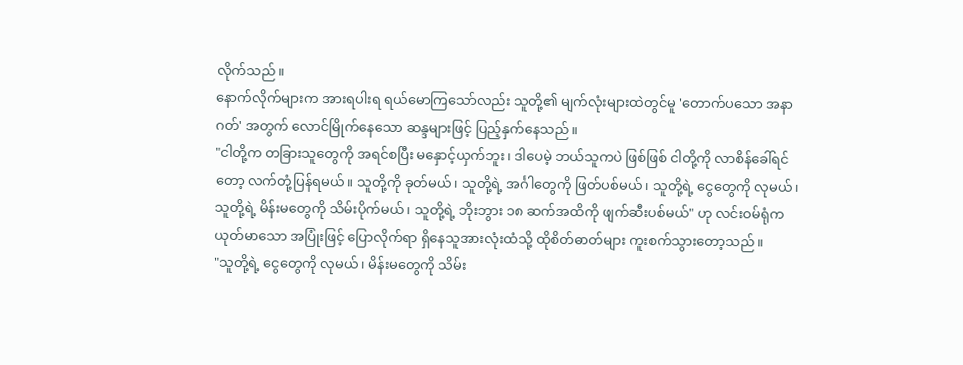လိုက်သည်။
နောက်လိုက်များက အားရပါးရ ရယ်မောကြသော်လည်း သူတို့၏ မျက်လုံးများထဲတွင်မူ 'တောက်ပသော အနာဂတ်' အတွက် လောင်မြိုက်နေသော ဆန္ဒများဖြင့် ပြည့်နှက်နေသည်။
"ငါတို့က တခြားသူတွေကို အရင်စပြီး မနှောင့်ယှက်ဘူး၊ ဒါပေမဲ့ ဘယ်သူကပဲ ဖြစ်ဖြစ် ငါတို့ကို လာစိန်ခေါ်ရင်တော့ လက်တုံ့ပြန်ရမယ်။ သူတို့ကို ခုတ်မယ်၊ သူတို့ရဲ့ အင်္ဂါတွေကို ဖြတ်ပစ်မယ်၊ သူတို့ရဲ့ ငွေတွေကို လုမယ်၊ သူတို့ရဲ့ မိန်းမတွေကို သိမ်းပိုက်မယ်၊ သူတို့ရဲ့ ဘိုးဘွား ၁၈ ဆက်အထိကို ဖျက်ဆီးပစ်မယ်" ဟု လင်းဝမ်ရုံက ယုတ်မာသော အပြုံးဖြင့် ပြောလိုက်ရာ ရှိနေသူအားလုံးထံသို့ ထိုစိတ်ဓာတ်များ ကူးစက်သွားတော့သည်။
"သူတို့ရဲ့ ငွေတွေကို လုမယ်၊ မိန်းမတွေကို သိမ်း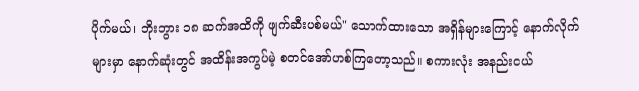ပိုက်မယ်၊ ဘိုးဘွား ၁၈ ဆက်အထိကို ဖျက်ဆီးပစ်မယ်" သောက်ထားသော အရှိန်များကြောင့် နောက်လိုက်များမှာ နောက်ဆုံးတွင် အထိန်းအကွပ်မဲ့ စတင်အော်ဟစ်ကြတော့သည်။ စကားလုံး အနည်းငယ်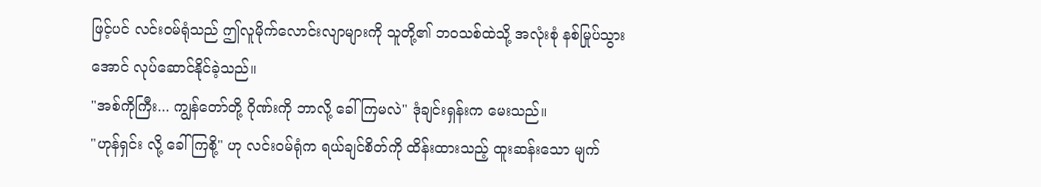ဖြင့်ပင် လင်းဝမ်ရုံသည် ဤလူမိုက်လောင်းလျာများကို သူတို့၏ ဘဝသစ်ထဲသို့ အလုံးစုံ နစ်မြုပ်သွားအောင် လုပ်ဆောင်နိုင်ခဲ့သည်။
"အစ်ကိုကြီး... ကျွန်တော်တို့ ဂိုဏ်းကို ဘာလို့ ခေါ်ကြမလဲ" ဒုံချင်းရှန်းက မေးသည်။
"ဟုန်ရှင်း လို့ ခေါ်ကြစို့" ဟု လင်းဝမ်ရုံက ရယ်ချင်စိတ်ကို ထိန်းထားသည့် ထူးဆန်းသော မျက်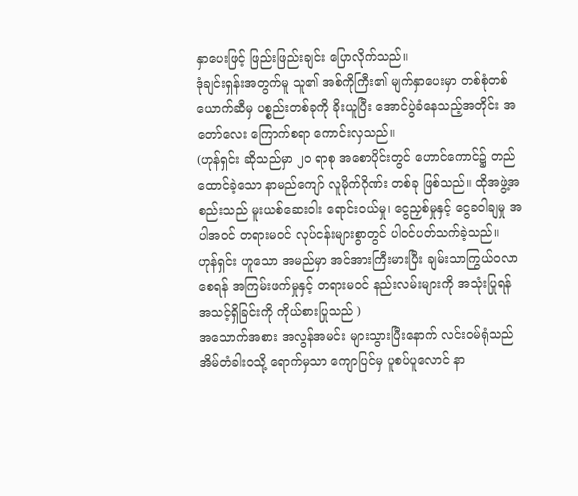နှာပေးဖြင့် ဖြည်းဖြည်းချင်း ပြောလိုက်သည်။
ဒုံချင်းရှန်းအတွက်မူ သူ၏ အစ်ကိုကြီး၏ မျက်နှာပေးမှာ တစ်စုံတစ်ယောက်ဆီမှ ပစ္စည်းတစ်ခုကို ခိုးယူပြီး အောင်ပွဲခံနေသည့်အတိုင်း အတော်လေး ကြောက်စရာ ကောင်းလှသည်။
(ဟုန်ရှင်း ဆိုသည်မှာ ၂၀ ရာစု အစောပိုင်းတွင် ဟောင်ကောင်၌ တည်ထောင်ခဲ့သော နာမည်ကျော် လူမိုက်ဂိုဏ်း တစ်ခု ဖြစ်သည်။ ထိုအဖွဲ့အစည်းသည် မူးယစ်ဆေးဝါး ရောင်းဝယ်မှု၊ ငွေညှစ်မှုနှင့် ငွေခဝါချမှု အပါအဝင် တရားမဝင် လုပ်ငန်းများစွာတွင် ပါဝင်ပတ်သက်ခဲ့သည်။ ဟုန်ရှင်း ဟူသော အမည်မှာ အင်အားကြီးမားပြီး ချမ်းသာကြွယ်ဝလာစေရန် အကြမ်းဖက်မှုနှင့် တရားမဝင် နည်းလမ်းများကို အသုံးပြုရန် အသင့်ရှိခြင်းကို ကိုယ်စားပြုသည် )
အသောက်အစား အလွန်အမင်း များသွားပြီးနောက် လင်းဝမ်ရုံသည် အိမ်တံခါးဝသို့ ရောက်မှသာ ကျောပြင်မှ ပူစပ်ပူလောင် နာ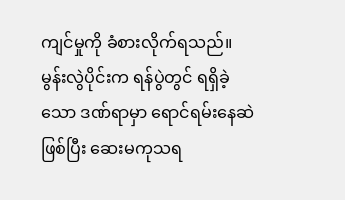ကျင်မှုကို ခံစားလိုက်ရသည်။ မွန်းလွဲပိုင်းက ရန်ပွဲတွင် ရရှိခဲ့သော ဒဏ်ရာမှာ ရောင်ရမ်းနေဆဲဖြစ်ပြီး ဆေးမကုသရ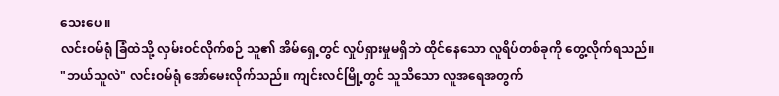သေးပေ။
လင်းဝမ်ရုံ ခြံထဲသို့ လှမ်းဝင်လိုက်စဉ် သူ၏ အိမ်ရှေ့တွင် လှုပ်ရှားမှုမရှိဘဲ ထိုင်နေသော လူရိပ်တစ်ခုကို တွေ့လိုက်ရသည်။
"ဘယ်သူလဲ" လင်းဝမ်ရုံ အော်မေးလိုက်သည်။ ကျင်းလင်မြို့တွင် သူသိသော လူအရေအတွက်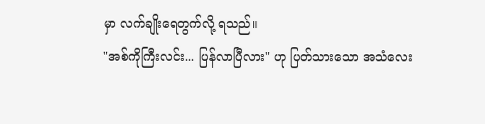မှာ လက်ချိုးရေတွက်လို့ ရသည်။
"အစ်ကိုကြီးလင်း... ပြန်လာပြီလား" ဟု ပြတ်သားသော အသံလေး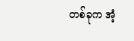တစ်ခုက အံ့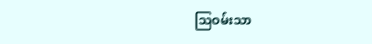သြဝမ်းသာ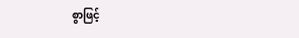စွာဖြင့်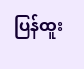ပြန်ထူး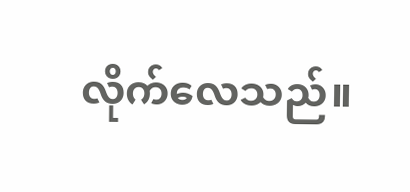လိုက်လေသည်။